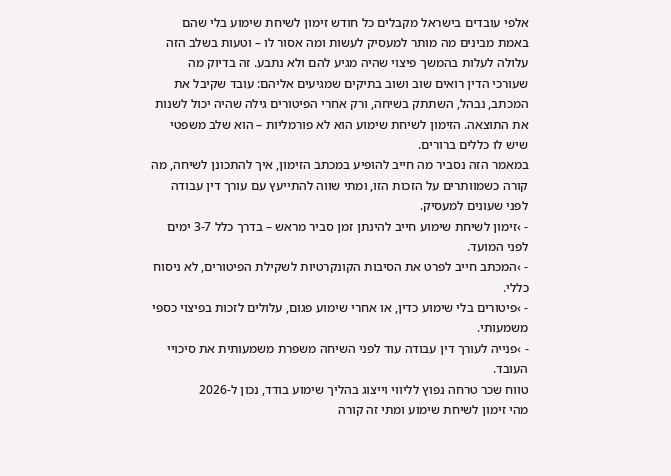אלפי עובדים בישראל מקבלים כל חודש זימון לשיחת שימוע בלי שהם באמת מבינים מה מותר למעסיק לעשות ומה אסור לו – וטעות בשלב הזה עלולה לעלות בהמשך פיצוי שהיה מגיע להם ולא נתבע. זה בדיוק מה שעורכי הדין רואים שוב ושוב בתיקים שמגיעים אליהם: עובד שקיבל את המכתב, נבהל, השתתק בשיחה, ורק אחרי הפיטורים גילה שהיה יכול לשנות את התוצאה. הזימון לשיחת שימוע הוא לא פורמליות – הוא שלב משפטי שיש לו כללים ברורים.
במאמר הזה נסביר מה חייב להופיע במכתב הזימון, איך להתכונן לשיחה, מה קורה כשמוותרים על הזכות הזו, ומתי שווה להתייעץ עם עורך דין עבודה לפני שעונים למעסיק.
- ›זימון לשיחת שימוע חייב להינתן זמן סביר מראש – בדרך כלל 3-7 ימים לפני המועד.
- ›המכתב חייב לפרט את הסיבות הקונקרטיות לשקילת הפיטורים, לא ניסוח כללי.
- ›פיטורים בלי שימוע כדין, או אחרי שימוע פגום, עלולים לזכות בפיצוי כספי משמעותי.
- ›פנייה לעורך דין עבודה עוד לפני השיחה משפרת משמעותית את סיכויי העובד.
טווח שכר טרחה נפוץ לליווי וייצוג בהליך שימוע בודד, נכון ל-2026
מהי זימון לשיחת שימוע ומתי זה קורה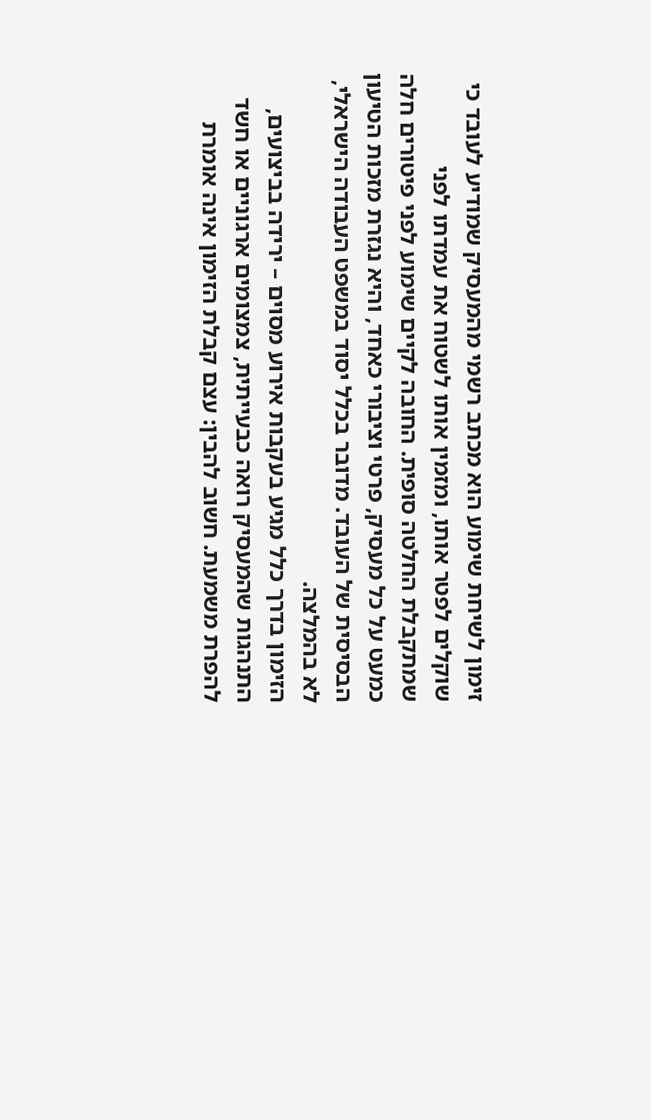זימון לשיחת שימוע הוא מכתב רשמי מהמעסיק שמודיע לעובד כי שוקלים לפטר אותו, ומזמין אותו לשטוח את עמדתו לפני שמתקבלת החלטה סופית. החובה לקיים שימוע לפני פיטורים חלה כמעט על כל מעסיק, פרטי וציבורי כאחד, והיא נגזרת מזכות הטיעון הבסיסית של העובד. מדובר בכלל יסוד במשפט העבודה הישראלי, לא בהמלצה.
הזימון בדרך כלל מגיע בעקבות אירוע מסוים – ירידה בביצועים, התנהגות שהמעסיק רואה כבעייתית, צמצומים ארגוניים או חשד להפרת משמעת. חשוב להבין: עצם קבלת הזימון אינה אומרת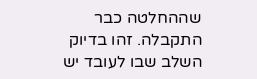שההחלטה כבר התקבלה. זהו בדיוק השלב שבו לעובד יש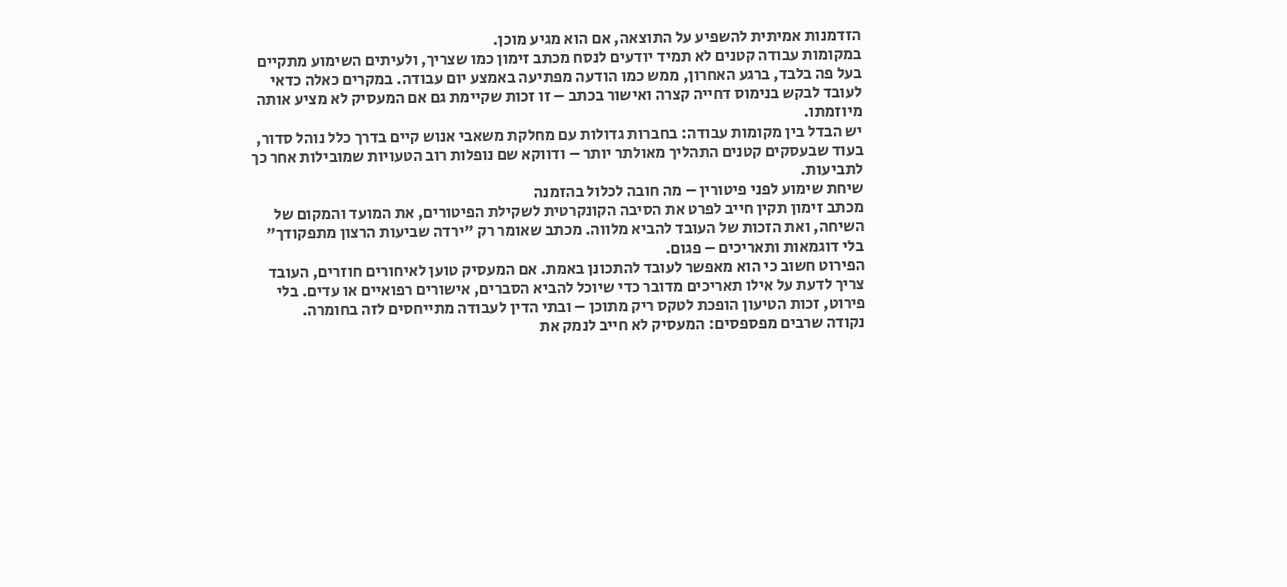הזדמנות אמיתית להשפיע על התוצאה, אם הוא מגיע מוכן.
במקומות עבודה קטנים לא תמיד יודעים לנסח מכתב זימון כמו שצריך, ולעיתים השימוע מתקיים בעל פה בלבד, ברגע האחרון, ממש כמו הודעה מפתיעה באמצע יום עבודה. במקרים כאלה כדאי לעובד לבקש בנימוס דחייה קצרה ואישור בכתב – זו זכות שקיימת גם אם המעסיק לא מציע אותה מיוזמתו.
יש הבדל בין מקומות עבודה: בחברות גדולות עם מחלקת משאבי אנוש קיים בדרך כלל נוהל סדור, בעוד שבעסקים קטנים התהליך מאולתר יותר – ודווקא שם נופלות רוב הטעויות שמובילות אחר כך לתביעות.
שיחת שימוע לפני פיטורין – מה חובה לכלול בהזמנה
מכתב זימון תקין חייב לפרט את הסיבה הקונקרטית לשקילת הפיטורים, את המועד והמקום של השיחה, ואת הזכות של העובד להביא מלווה. מכתב שאומר רק "ירדה שביעות הרצון מתפקודך" בלי דוגמאות ותאריכים – פגום.
הפירוט חשוב כי הוא מאפשר לעובד להתכונן באמת. אם המעסיק טוען לאיחורים חוזרים, העובד צריך לדעת על אילו תאריכים מדובר כדי שיוכל להביא הסברים, אישורים רפואיים או עדים. בלי פירוט, זכות הטיעון הופכת לטקס ריק מתוכן – ובתי הדין לעבודה מתייחסים לזה בחומרה.
נקודה שרבים מפספסים: המעסיק לא חייב לנמק את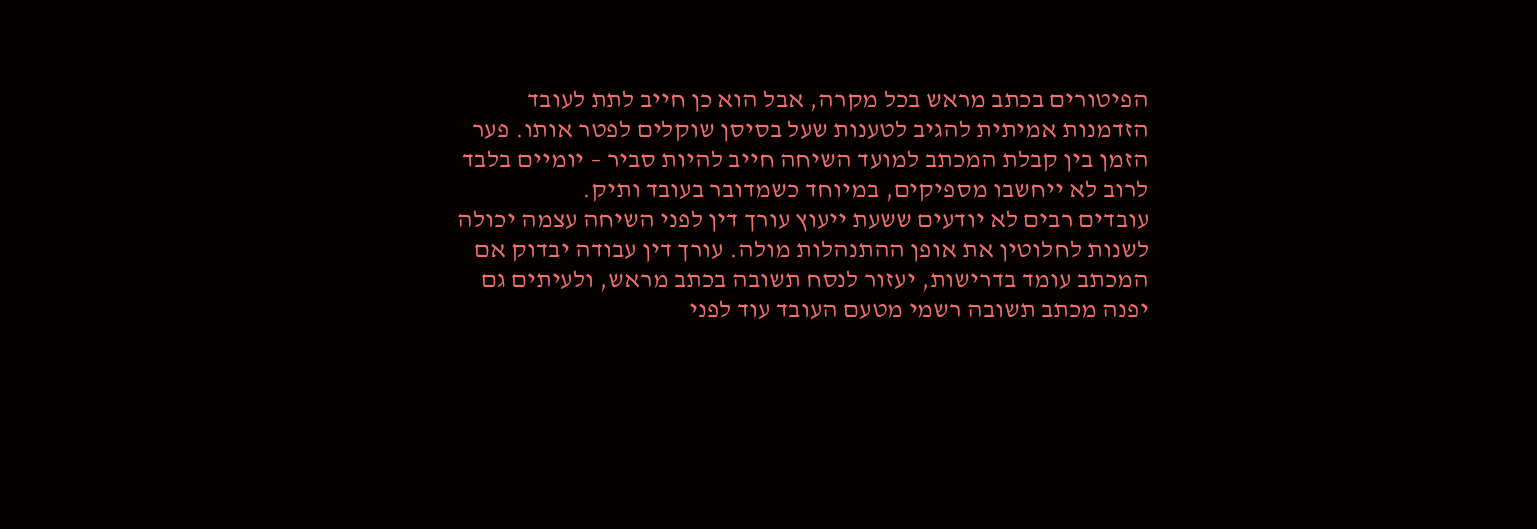הפיטורים בכתב מראש בכל מקרה, אבל הוא כן חייב לתת לעובד הזדמנות אמיתית להגיב לטענות שעל בסיסן שוקלים לפטר אותו. פער הזמן בין קבלת המכתב למועד השיחה חייב להיות סביר – יומיים בלבד לרוב לא ייחשבו מספיקים, במיוחד כשמדובר בעובד ותיק.
עובדים רבים לא יודעים ששעת ייעוץ עורך דין לפני השיחה עצמה יכולה לשנות לחלוטין את אופן ההתנהלות מולה. עורך דין עבודה יבדוק אם המכתב עומד בדרישות, יעזור לנסח תשובה בכתב מראש, ולעיתים גם יפנה מכתב תשובה רשמי מטעם העובד עוד לפני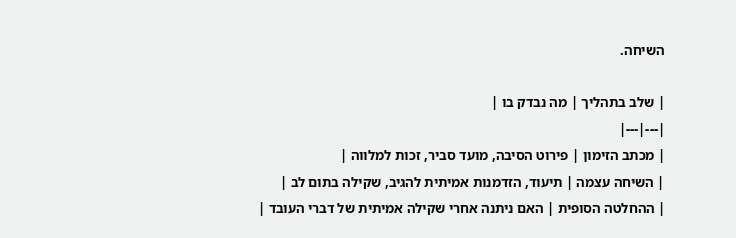השיחה.

| שלב בתהליך | מה נבדק בו |
|---|---|
| מכתב הזימון | פירוט הסיבה, מועד סביר, זכות למלווה |
| השיחה עצמה | תיעוד, הזדמנות אמיתית להגיב, שקילה בתום לב |
| ההחלטה הסופית | האם ניתנה אחרי שקילה אמיתית של דברי העובד |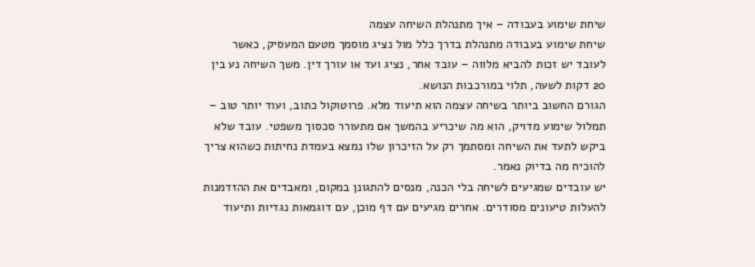שיחת שימוע בעבודה – איך מתנהלת השיחה עצמה
שיחת שימוע בעבודה מתנהלת בדרך כלל מול נציג מוסמך מטעם המעסיק, כאשר לעובד יש זכות להביא מלווה – עובד אחר, נציג ועד או עורך דין. משך השיחה נע בין 20 דקות לשעה, תלוי במורכבות הנושא.
הגורם החשוב ביותר בשיחה עצמה הוא תיעוד מלא. פרוטוקול כתוב, ועוד יותר טוב – תמלול שימוע מדויק, הוא מה שיכריע בהמשך אם מתעורר סכסוך משפטי. עובד שלא ביקש לתעד את השיחה ומסתמך רק על הזיכרון שלו נמצא בעמדת נחיתות כשהוא צריך להוכיח מה בדיוק נאמר.
יש עובדים שמגיעים לשיחה בלי הכנה, מנסים להתגונן במקום, ומאבדים את ההזדמנות להעלות טיעונים מסודרים. אחרים מגיעים עם דף מוכן, עם דוגמאות נגדיות ותיעוד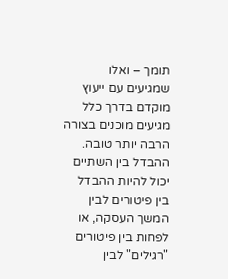תומך – ואלו שמגיעים עם ייעוץ מוקדם בדרך כלל מגיעים מוכנים בצורה הרבה יותר טובה. ההבדל בין השתיים יכול להיות ההבדל בין פיטורים לבין המשך העסקה, או לפחות בין פיטורים "רגילים" לבין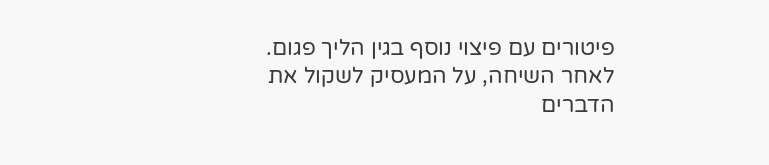פיטורים עם פיצוי נוסף בגין הליך פגום.
לאחר השיחה, על המעסיק לשקול את הדברים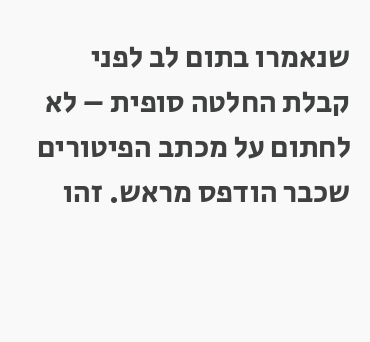שנאמרו בתום לב לפני קבלת החלטה סופית – לא לחתום על מכתב הפיטורים שכבר הודפס מראש. זהו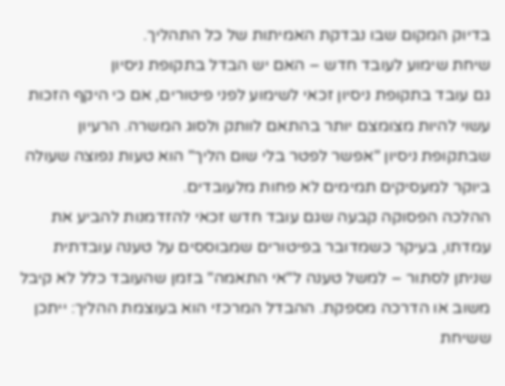בדיוק המקום שבו נבדקת האמיתות של כל התהליך.
שיחת שימוע לעובד חדש – האם יש הבדל בתקופת ניסיון
גם עובד בתקופת ניסיון זכאי לשימוע לפני פיטורים, אם כי היקף הזכות עשוי להיות מצומצם יותר בהתאם לוותק ולסוג המשרה. הרעיון שבתקופת ניסיון "אפשר לפטר בלי שום הליך" הוא טעות נפוצה שעולה ביוקר למעסיקים תמימים לא פחות מלעובדים.
ההלכה הפסוקה קבעה שגם עובד חדש זכאי להזדמנות להביע את עמדתו, בעיקר כשמדובר בפיטורים שמבוססים על טענה עובדתית שניתן לסתור – למשל טענה ל"אי התאמה" בזמן שהעובד כלל לא קיבל משוב או הדרכה מספקת. ההבדל המרכזי הוא בעוצמת ההליך: ייתכן ששיחת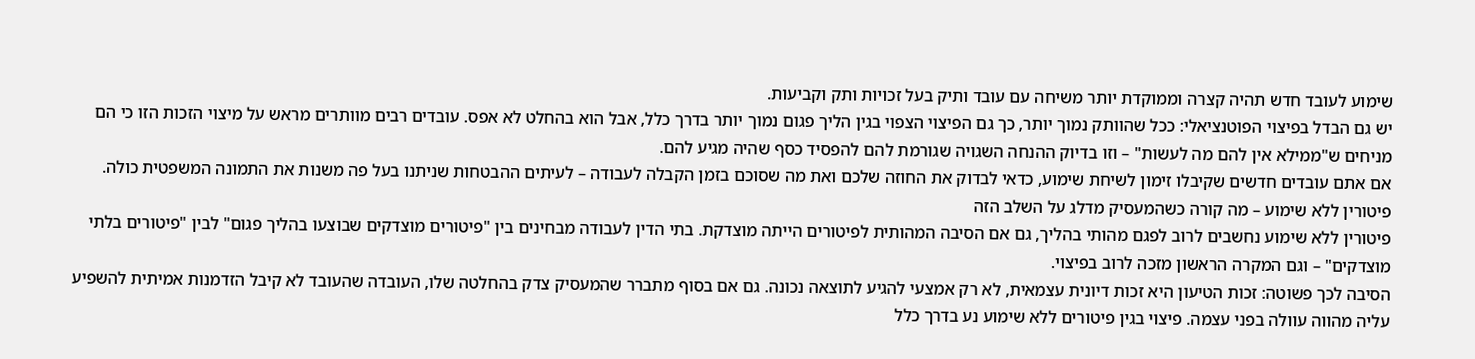שימוע לעובד חדש תהיה קצרה וממוקדת יותר משיחה עם עובד ותיק בעל זכויות ותק וקביעות.
יש גם הבדל בפיצוי הפוטנציאלי: ככל שהוותק נמוך יותר, כך גם הפיצוי הצפוי בגין הליך פגום נמוך יותר בדרך כלל, אבל הוא בהחלט לא אפס. עובדים רבים מוותרים מראש על מיצוי הזכות הזו כי הם מניחים ש"ממילא אין להם מה לעשות" – וזו בדיוק ההנחה השגויה שגורמת להם להפסיד כסף שהיה מגיע להם.
אם אתם עובדים חדשים שקיבלו זימון לשיחת שימוע, כדאי לבדוק את החוזה שלכם ואת מה שסוכם בזמן הקבלה לעבודה – לעיתים ההבטחות שניתנו בעל פה משנות את התמונה המשפטית כולה.
פיטורין ללא שימוע – מה קורה כשהמעסיק מדלג על השלב הזה
פיטורין ללא שימוע נחשבים לרוב לפגם מהותי בהליך, גם אם הסיבה המהותית לפיטורים הייתה מוצדקת. בתי הדין לעבודה מבחינים בין "פיטורים מוצדקים שבוצעו בהליך פגום" לבין "פיטורים בלתי מוצדקים" – וגם המקרה הראשון מזכה לרוב בפיצוי.
הסיבה לכך פשוטה: זכות הטיעון היא זכות דיונית עצמאית, לא רק אמצעי להגיע לתוצאה נכונה. גם אם בסוף מתברר שהמעסיק צדק בהחלטה שלו, העובדה שהעובד לא קיבל הזדמנות אמיתית להשפיע עליה מהווה עוולה בפני עצמה. פיצוי בגין פיטורים ללא שימוע נע בדרך כלל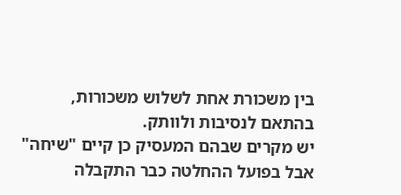בין משכורת אחת לשלוש משכורות, בהתאם לנסיבות ולוותק.
יש מקרים שבהם המעסיק כן קיים "שיחה" אבל בפועל ההחלטה כבר התקבלה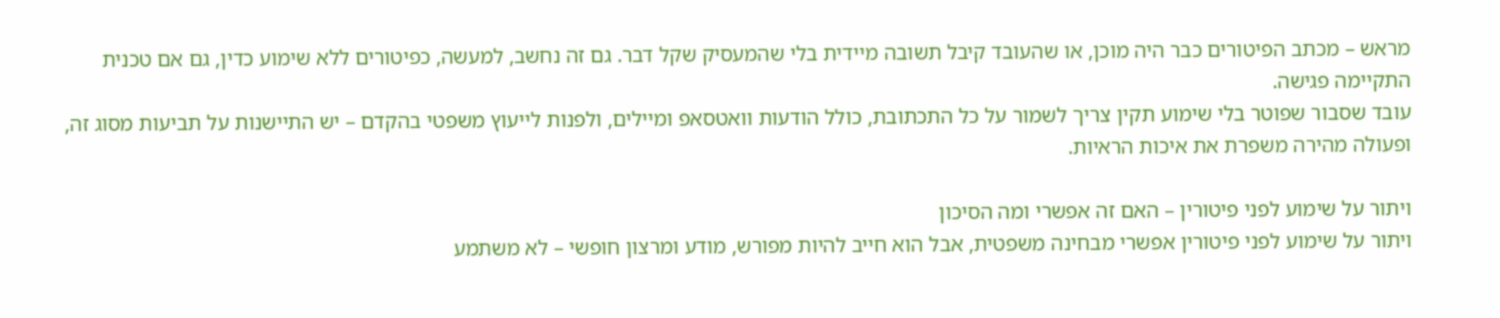מראש – מכתב הפיטורים כבר היה מוכן, או שהעובד קיבל תשובה מיידית בלי שהמעסיק שקל דבר. גם זה נחשב, למעשה, כפיטורים ללא שימוע כדין, גם אם טכנית התקיימה פגישה.
עובד שסבור שפוטר בלי שימוע תקין צריך לשמור על כל התכתובת, כולל הודעות וואטסאפ ומיילים, ולפנות לייעוץ משפטי בהקדם – יש התיישנות על תביעות מסוג זה, ופעולה מהירה משפרת את איכות הראיות.

ויתור על שימוע לפני פיטורין – האם זה אפשרי ומה הסיכון
ויתור על שימוע לפני פיטורין אפשרי מבחינה משפטית, אבל הוא חייב להיות מפורש, מודע ומרצון חופשי – לא משתמע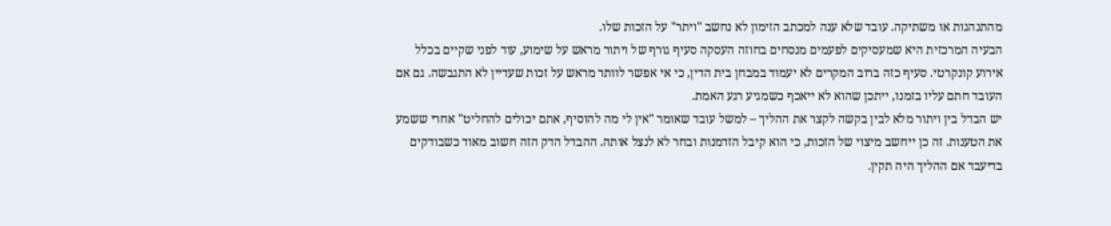מהתנהגות או משתיקה. עובד שלא ענה למכתב הזימון לא נחשב "ויתר" על הזכות שלו.
הבעיה המרכזית היא שמעסיקים לפעמים מנסחים בחוזה העסקה סעיף גורף של ויתור מראש על שימוע, עוד לפני שקיים בכלל אירוע קונקרטי. סעיף כזה ברוב המקרים לא יעמוד במבחן בית הדין, כי אי אפשר לוותר מראש על זכות שעדיין לא התגבשה. גם אם העובד חתם עליו בזמנו, ייתכן שהוא לא ייאכף כשמגיע רגע האמת.
יש הבדל בין ויתור מלא לבין בקשה לקצר את ההליך – למשל עובד שאומר "אין לי מה להוסיף, אתם יכולים להחליט" אחרי ששמע את הטענות. זה כן ייחשב מיצוי של הזכות, כי הוא קיבל הזדמנות ובחר לא לנצל אותה. ההבדל הדק הזה חשוב מאוד כשבודקים בדיעבד אם ההליך היה תקין.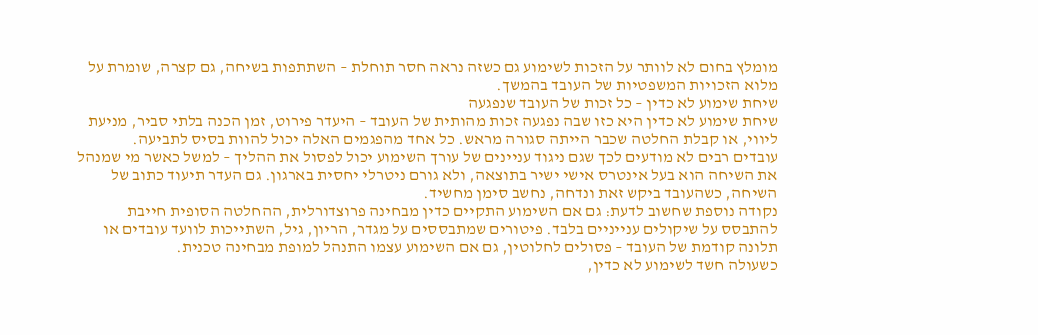מומלץ בחום לא לוותר על הזכות לשימוע גם כשזה נראה חסר תוחלת – השתתפות בשיחה, גם קצרה, שומרת על מלוא הזכויות המשפטיות של העובד בהמשך.
שיחת שימוע לא כדין – כל זכות של העובד שנפגעה
שיחת שימוע לא כדין היא כזו שבה נפגעה זכות מהותית של העובד – היעדר פירוט, זמן הכנה בלתי סביר, מניעת ליווי, או קבלת החלטה שכבר הייתה סגורה מראש. כל אחד מהפגמים האלה יכול להוות בסיס לתביעה.
עובדים רבים לא מודעים לכך שגם ניגוד עניינים של עורך השימוע יכול לפסול את ההליך – למשל כאשר מי שמנהל את השיחה הוא בעל אינטרס אישי ישיר בתוצאה, ולא גורם ניטרלי יחסית בארגון. גם העדר תיעוד כתוב של השיחה, כשהעובד ביקש זאת ונדחה, נחשב סימן מחשיד.
נקודה נוספת שחשוב לדעת: גם אם השימוע התקיים כדין מבחינה פרוצדורלית, ההחלטה הסופית חייבת להתבסס על שיקולים ענייניים בלבד. פיטורים שמתבססים על מגדר, הריון, גיל, השתייכות לוועד עובדים או תלונה קודמת של העובד – פסולים לחלוטין, גם אם השימוע עצמו התנהל למופת מבחינה טכנית.
כשעולה חשד לשימוע לא כדין,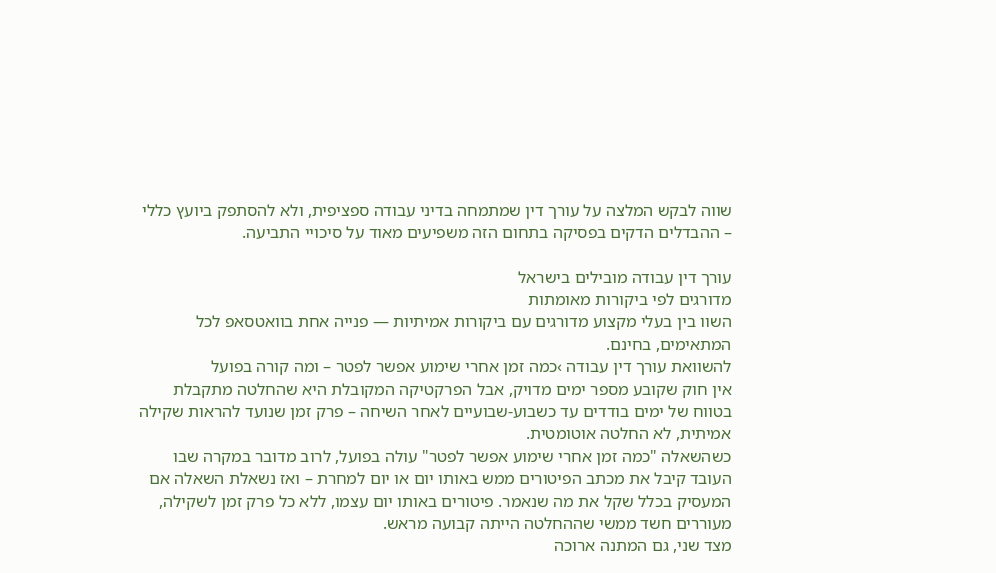שווה לבקש המלצה על עורך דין שמתמחה בדיני עבודה ספציפית, ולא להסתפק ביועץ כללי – ההבדלים הדקים בפסיקה בתחום הזה משפיעים מאוד על סיכויי התביעה.

עורך דין עבודה מובילים בישראל
מדורגים לפי ביקורות מאומתות
השוו בין בעלי מקצוע מדורגים עם ביקורות אמיתיות — פנייה אחת בוואטסאפ לכל המתאימים, בחינם.
להשוואת עורך דין עבודה ›כמה זמן אחרי שימוע אפשר לפטר – ומה קורה בפועל
אין חוק שקובע מספר ימים מדויק, אבל הפרקטיקה המקובלת היא שהחלטה מתקבלת בטווח של ימים בודדים עד כשבוע-שבועיים לאחר השיחה – פרק זמן שנועד להראות שקילה אמיתית, לא החלטה אוטומטית.
כשהשאלה "כמה זמן אחרי שימוע אפשר לפטר" עולה בפועל, לרוב מדובר במקרה שבו העובד קיבל את מכתב הפיטורים ממש באותו יום או יום למחרת – ואז נשאלת השאלה אם המעסיק בכלל שקל את מה שנאמר. פיטורים באותו יום עצמו, ללא כל פרק זמן לשקילה, מעוררים חשד ממשי שההחלטה הייתה קבועה מראש.
מצד שני, גם המתנה ארוכה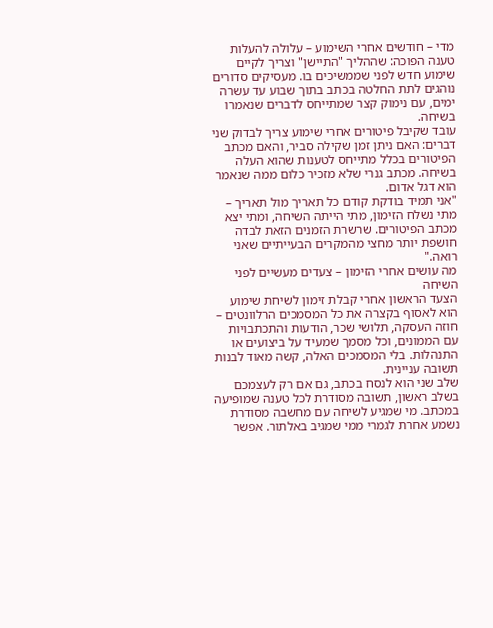מדי – חודשים אחרי השימוע – עלולה להעלות טענה הפוכה: שההליך "התיישן" וצריך לקיים שימוע חדש לפני שממשיכים בו. מעסיקים סדורים נוהגים לתת החלטה בכתב בתוך שבוע עד עשרה ימים, עם נימוק קצר שמתייחס לדברים שנאמרו בשיחה.
עובד שקיבל פיטורים אחרי שימוע צריך לבדוק שני דברים: האם ניתן זמן שקילה סביר, והאם מכתב הפיטורים בכלל מתייחס לטענות שהוא העלה בשיחה. מכתב גנרי שלא מזכיר כלום ממה שנאמר הוא דגל אדום.
"אני תמיד בודקת קודם כל תאריך מול תאריך – מתי נשלח הזימון, מתי הייתה השיחה, ומתי יצא מכתב הפיטורים. שרשרת הזמנים הזאת לבדה חושפת יותר מחצי מהמקרים הבעייתיים שאני רואה."
מה עושים אחרי הזימון – צעדים מעשיים לפני השיחה
הצעד הראשון אחרי קבלת זימון לשיחת שימוע הוא לאסוף בקצרה את כל המסמכים הרלוונטים – חוזה העסקה, תלושי שכר, הודעות והתכתבויות עם הממונים, וכל מסמך שמעיד על ביצועים או התנהלות. בלי המסמכים האלה, קשה מאוד לבנות תשובה עניינית.
שלב שני הוא לנסח בכתב, גם אם רק לעצמכם בשלב ראשון, תשובה מסודרת לכל טענה שמופיעה במכתב. מי שמגיע לשיחה עם מחשבה מסודרת נשמע אחרת לגמרי ממי שמגיב באלתור. אפשר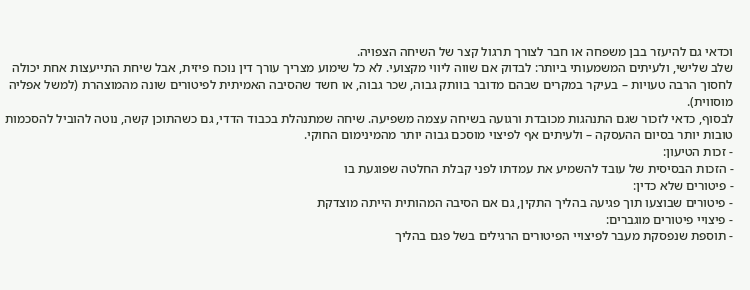וכדאי גם להיעזר בבן משפחה או חבר לצורך תרגול קצר של השיחה הצפויה.
שלב שלישי, ולעיתים המשמעותי ביותר: לבדוק אם שווה ליווי מקצועי. לא כל שימוע מצריך עורך דין נוכח פיזית, אבל שיחת התייעצות אחת יכולה לחסוך הרבה טעויות – בעיקר במקרים שבהם מדובר בוותק גבוה, שכר גבוה, או חשד שהסיבה האמיתית לפיטורים שונה מהמוצהרת (למשל אפליה מוסווית).
לבסוף, כדאי לזכור שגם התנהגות מכובדת ורגועה בשיחה עצמה משפיעה. שיחה שמתנהלת בכבוד הדדי, גם כשהתוכן קשה, נוטה להוביל להסכמות טובות יותר בסיום ההעסקה – ולעיתים אף לפיצוי מוסכם גבוה יותר מהמינימום החוקי.
- זכות הטיעון:
- הזכות הבסיסית של עובד להשמיע את עמדתו לפני קבלת החלטה שפוגעת בו
- פיטורים שלא כדין:
- פיטורים שבוצעו תוך פגיעה בהליך התקין, גם אם הסיבה המהותית הייתה מוצדקת
- פיצויי פיטורים מוגברים:
- תוספת שנפסקת מעבר לפיצויי הפיטורים הרגילים בשל פגם בהליך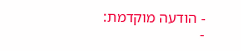- הודעה מוקדמת:
-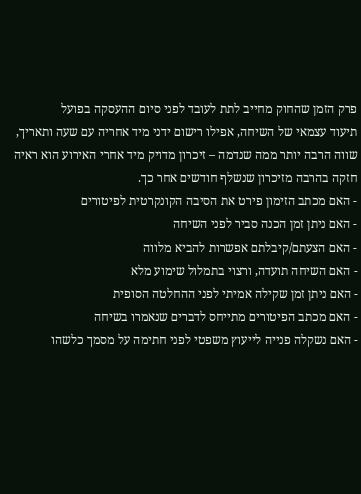פרק הזמן שהחוק מחייב לתת לעובד לפני סיום ההעסקה בפועל
תיעוד עצמאי של השיחה, אפילו רישום ידני מיד אחריה עם שעה ותאריך, שווה הרבה יותר ממה שנדמה – זיכרון מדויק מיד אחרי האירוע הוא ראיה חזקה בהרבה מזיכרון שנשלף חודשים אחר כך.
- האם מכתב הזימון פירט את הסיבה הקונקרטית לפיטורים
- האם ניתן זמן הכנה סביר לפני השיחה
- האם הצעתם/קיבלתם אפשרות להביא מלווה
- האם השיחה תועדה, ורצוי בתמלול שימוע מלא
- האם ניתן זמן שקילה אמיתי לפני ההחלטה הסופית
- האם מכתב הפיטורים מתייחס לדברים שנאמרו בשיחה
- האם נשקלה פנייה לייעוץ משפטי לפני חתימה על מסמך כלשהו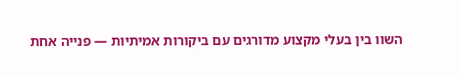השוו בין בעלי מקצוע מדורגים עם ביקורות אמיתיות — פנייה אחת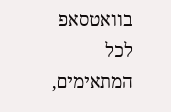בוואטסאפ לכל המתאימים,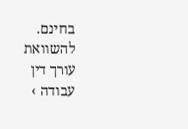בחינם.
להשוואת עורך דין עבודה ›